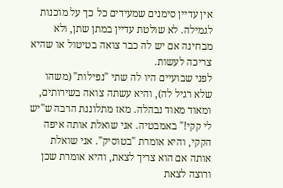אין עדיין סימנים שמעידים כל כך על מוכנות לגמילה. לא שולטת עדיין במתן שתן, ולא מבחינה אם יש לה כבר צואה בטיטול או שהיא צריכה לעשות.
לפני שבועיים היו לה שתי "נפילות" (משהו שלא רגיל לה), והיא עשתה צואה בשירותים, ומאוד מאוד נבהלה. מאז מתלוננת הרבה ש"יש לי קקי!" באמבטיה. אני שואלת אותה איפה הקקי, והיא אומרת "בטוסיק". אני שואלת אותה אם הוא צריך לצאת, והיא אומרת שכן ורוצה לצאת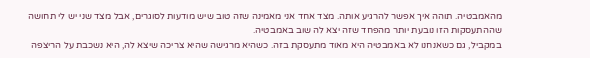מהאמבטיה. תוהה איך אפשר להרגיע אותה. מצד אחד אני מאמינה שזה טוב שיש מודעות לסוגרים, אבל מצד שני יש לי תחושה שההתעסקות הזו נובעת יותר מהפחד שזה יצא לה שוב באמבטיה.
במקביל, גם כשאנחנו לא באמבטיה היא מאוד מתעסקת בזה. כשהיא מרגישה שהיא צריכה שיצא לה, היא נשכבת על הריצפה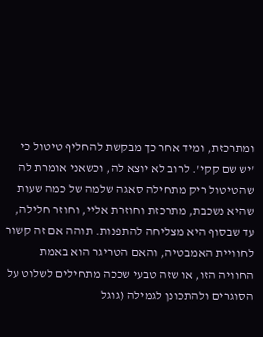ומתרכזת, ומיד אחר כך מבקשת להחליף טיטול כי 'יש שם קקי'. לרוב לא יוצא לה, וכשאני אומרת לה שהטיטול ריק מתחילה סאגה שלמה של כמה שעות שהיא נשכבת, מתרכזת וחוזרת אליי, וחוזר חלילה, עד שבסוף היא מצליחה להתפנות. תוהה אם זה קשור לחוויית האמבטיה, והאם הטריגר הוא באמת החוויה הזו, או שזה טבעי שככה מתחילים לשלוט על הסוגרים ולהתכונן לגמילה (גוגל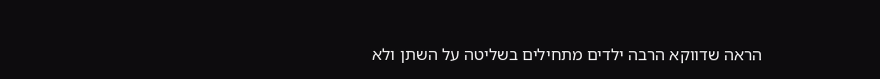הראה שדווקא הרבה ילדים מתחילים בשליטה על השתן ולא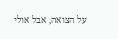על הצואה, אבל אולי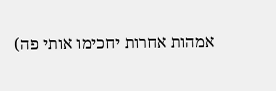אמהות אחרות יחכימו אותי פה)